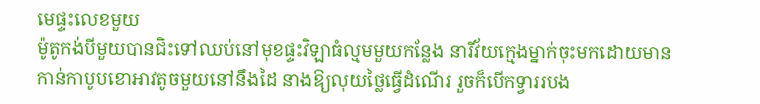មេផ្ទះលេខមួយ
ម៉ូតូកង់បីមួយបានជិះទៅឈប់នៅមុខផ្ទះវិឡាធំល្មមមួយកន្លែង នារីវ័យក្មេងម្នាក់ចុះមកដោយមានកាន់កាបូបខោអាវតូចមួយនៅនឹងដៃ នាងឱ្យលុយថ្លៃធ្វើដំណើរ រួចក៏បើកទ្វាររបង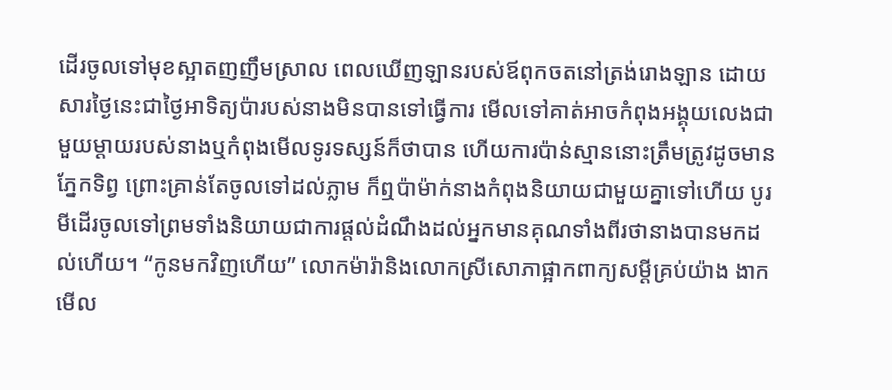ដើរចូលទៅមុខស្អាតញញឹមស្រាល ពេលឃើញឡានរបស់ឪពុកចតនៅត្រង់រោងឡាន ដោយសារថ្ងៃនេះជាថ្ងៃអាទិត្យប៉ារបស់នាងមិនបានទៅធ្វើការ មើលទៅគាត់អាចកំពុងអង្គុយលេងជាមួយម្ដាយរបស់នាងឬកំពុងមើលទូរទស្សន៍ក៏ថាបាន ហើយការប៉ាន់ស្មាននោះត្រឹមត្រូវដូចមានភ្នែកទិព្វ ព្រោះគ្រាន់តែចូលទៅដល់ភ្លាម ក៏ឮប៉ាម៉ាក់នាងកំពុងនិយាយជាមួយគ្នាទៅហើយ បូរមីដើរចូលទៅព្រមទាំងនិយាយជាការផ្ដល់ដំណឹងដល់អ្នកមានគុណទាំងពីរថានាងបានមកដល់ហើយ។ “កូនមកវិញហើយ” លោកម៉ារ៉ានិងលោកស្រីសោភាផ្អាកពាក្យសម្ដីគ្រប់យ៉ាង ងាកមើល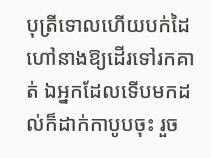បុត្រីទោលហើយបក់ដៃហៅនាងឱ្យដើរទៅរកគាត់ ឯអ្នកដែលទើបមកដល់ក៏ដាក់កាបូបចុះ រួច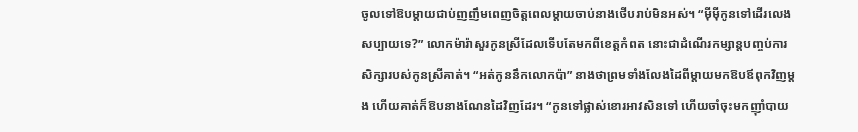ចូលទៅឱបម្ដាយជាប់ញញឹមពេញចិត្តពេលម្ដាយចាប់នាងថើបរាប់មិនអស់។ “ម៉ីម៉ីកូនទៅដើរលេងសប្បាយទេ?” លោកម៉ារ៉ាសួរកូនស្រីដែលទើបតែមកពីខេត្តកំពត នោះជាដំណើរកម្សាន្តបញ្ចប់ការសិក្សារបស់កូនស្រីគាត់។ “អត់កូននឹកលោកប៉ា” នាងថាព្រមទាំងលែងដៃពីម្ដាយមកឱបឪពុកវិញម្ដង ហើយគាត់ក៏ឱបនាងណែនដៃវិញដែរ។ “កូនទៅផ្លាស់ខោរអាវសិនទៅ ហើយចាំចុះមកញ៉ាំបាយ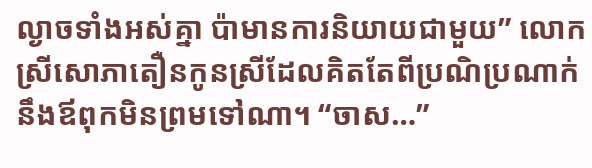ល្ងាចទាំងអស់គ្នា ប៉ាមានការនិយាយជាមួយ” លោកស្រីសោភាតឿនកូនស្រីដែលគិតតែពីប្រណិប្រណាក់នឹងឪពុកមិនព្រមទៅណា។ “ចាស…”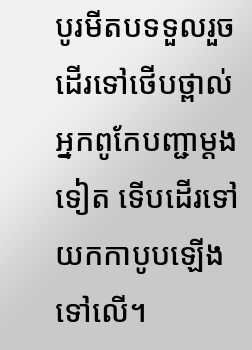បូរមីតបទទួលរួចដើរទៅថើបថ្ពាល់អ្នកពូកែបញ្ជាម្ដងទៀត ទើបដើរទៅយកកាបូបឡើងទៅលើ។